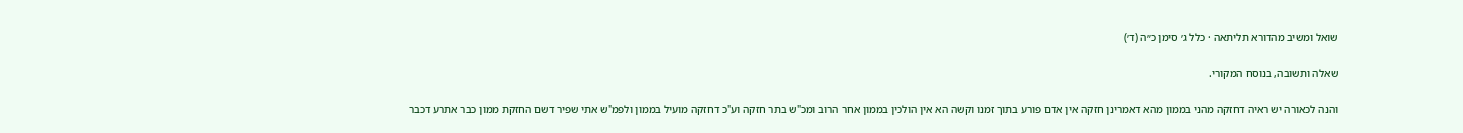שואל ומשיב מהדורא תליתאה · כלל ג׳ סימן כ״ה (ד׳)

שאלה ותשובה, בנוסח המקורי.

והנה לכאורה יש ראיה דחזקה מהני בממון מהא דאמרינן חזקה אין אדם פורע בתוך זמנו וקשה הא אין הולכין בממון אחר הרוב ומכ"ש בתר חזקה וע"כ דחזקה מועיל בממון ולפמ"ש אתי שפיר דשם החזקת ממון כבר אתרע דכבר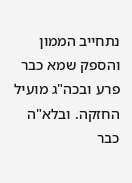נתחייב הממון והספק שמא כבר פרע ובכה"ג מועיל החזקה. ובלא"ה כבר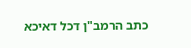כתב הרמב"ן דכל דאיכא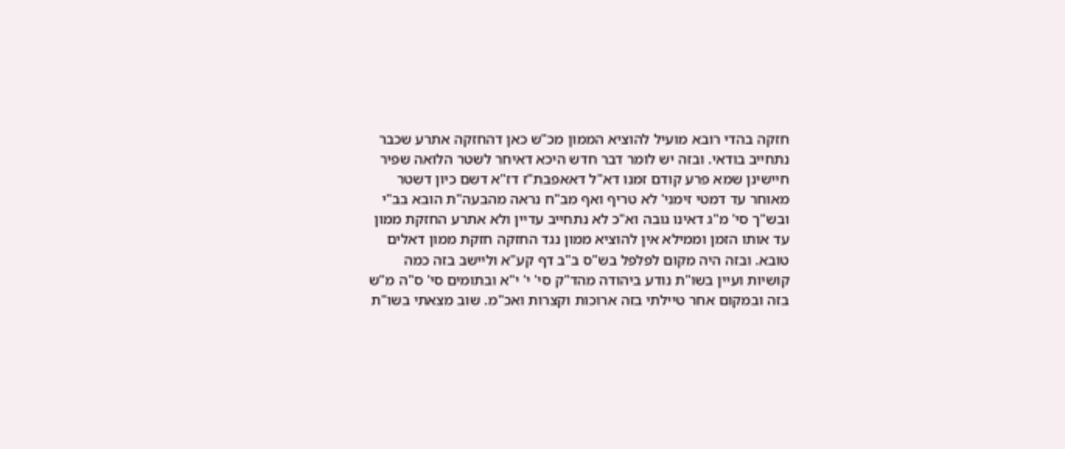חזקה בהדי רובא מועיל להוציא הממון מכ"ש כאן דהחזקה אתרע שכבר נתחייב בודאי. ובזה יש לומר דבר חדש היכא דאיחר לשטר הלואה שפיר חיישינן שמא פרע קודם זמנו דא"ל דאאפבת"ז דז"א דשם כיון דשטר מאוחר עד דמטי זימני' לא טריף ואף מב"ח נראה מהבעה"ת הובא בב"י ובש"ך סי' מ"ג דאינו גובה וא"כ לא נתחייב עדיין ולא אתרע החזקת ממון עד אותו הזמן וממילא אין להוציא ממון נגד החזקה חזקת ממון דאלים טובא. ובזה היה מקום לפלפל בש"ס ב"ב דף קע"א וליישב בזה כמה קושיות ועיין בשו"ת נודע ביהודה מהד"ק סי' י' י"א ובתומים סי' ס"ה מ"ש בזה ובמקום אחר טיילתי בזה ארוכות וקצרות ואכ"מ. שוב מצאתי בשו"ת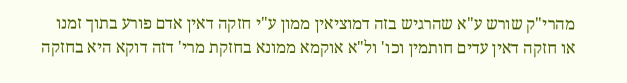מהרי"ק שורש ע"א שהרגיש בזה דמוציאין ממון ע"י חזקה דאין אדם פורע בתוך זמנו או חזקה דאין עדים חותמין וכו' ול"א אוקמא ממונא בחזקת מרי' דזה דוקא היא בחזקה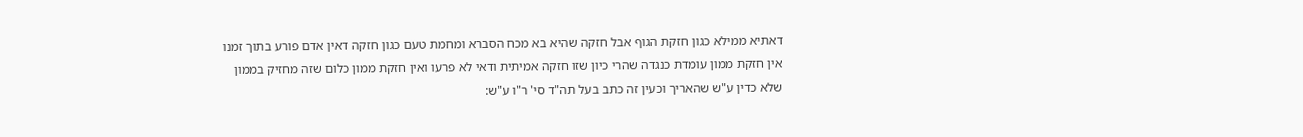דאתיא ממילא כגון חזקת הגוף אבל חזקה שהיא בא מכח הסברא ומחמת טעם כגון חזקה דאין אדם פורע בתוך זמנו אין חזקת ממון עומדת כנגדה שהרי כיון שזו חזקה אמיתית ודאי לא פרעו ואין חזקת ממון כלום שזה מחזיק בממון שלא כדין ע"ש שהאריך וכעין זה כתב בעל תה"ד סי' ר"ו ע"ש: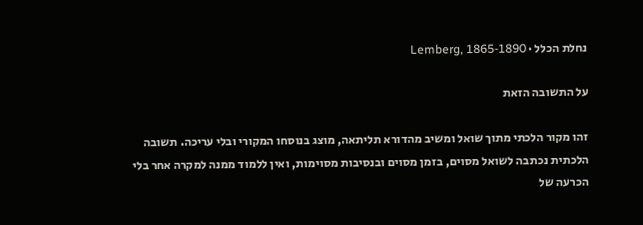נחלת הכלל · Lemberg, 1865-1890

על התשובה הזאת

זהו מקור הלכתי מתוך שואל ומשיב מהדורא תליתאה, מוצג בנוסחו המקורי ובלי עריכה. תשובה הלכתית נכתבה לשואל מסוים, בזמן מסוים ובנסיבות מסוימות, ואין ללמוד ממנה למקרה אחר בלי הכרעה של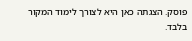פוסק. הצגתה כאן היא לצורך לימוד המקור בלבד.